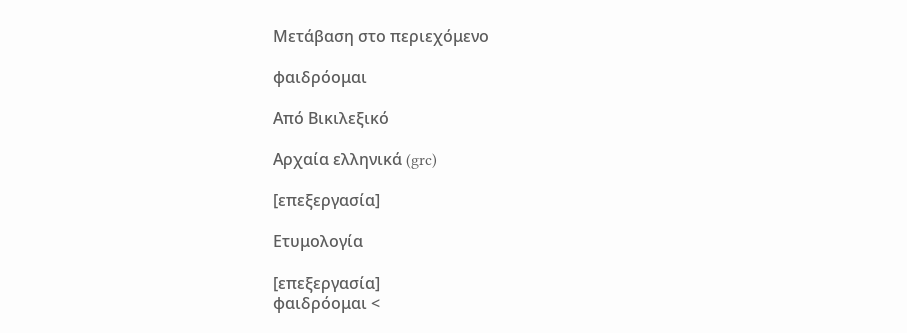Μετάβαση στο περιεχόμενο

φαιδρόομαι

Από Βικιλεξικό

Αρχαία ελληνικά (grc)

[επεξεργασία]

Ετυμολογία

[επεξεργασία]
φαιδρόομαι <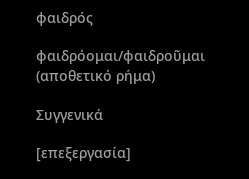φαιδρός

φαιδρόομαι/φαιδροῦμαι (αποθετικό ρήμα)

Συγγενικά

[επεξεργασία]